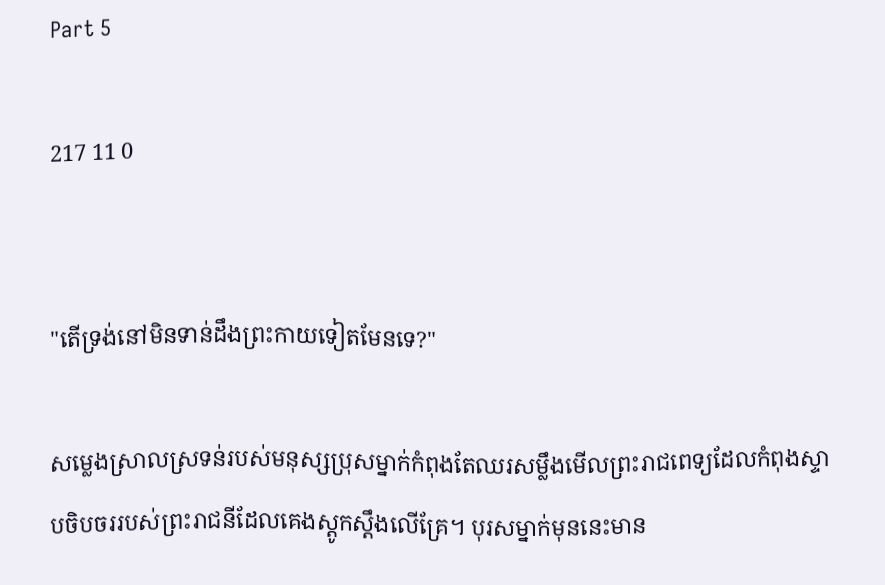Part 5

217 11 0


"តើទ្រង់នៅមិនទាន់ដឹងព្រះកាយទៀតមែនទេ?"

សម្លេងស្រាលស្រទន់របស់មនុស្សប្រុសម្នាក់កំពុងតែឈរសម្លឹងមើលព្រះរាជពេទ្យដែលកំពុងស្ទាបចិបចររបស់ព្រះរាជនីដែលគេងស្តូកស្តឹងលើគ្រែ។ បុរសម្នាក់មុននេះមាន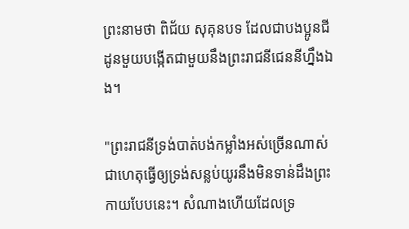ព្រះនាមថា ពិជ័យ សុគុនបទ ដែលជាបងប្អូនជីដូនមួយបង្កើតជាមួយនឹងព្រះរាជនីជេននីហ្នឹងឯង។

"ព្រះរាជនីទ្រង់បាត់បង់កម្លាំងអស់ច្រើនណាស់ជាហេតុធ្វើឲ្យទ្រង់សន្លប់យូរនឹងមិនទាន់ដឹងព្រះកាយបែបនេះ។ សំណាងហើយដែលទ្រ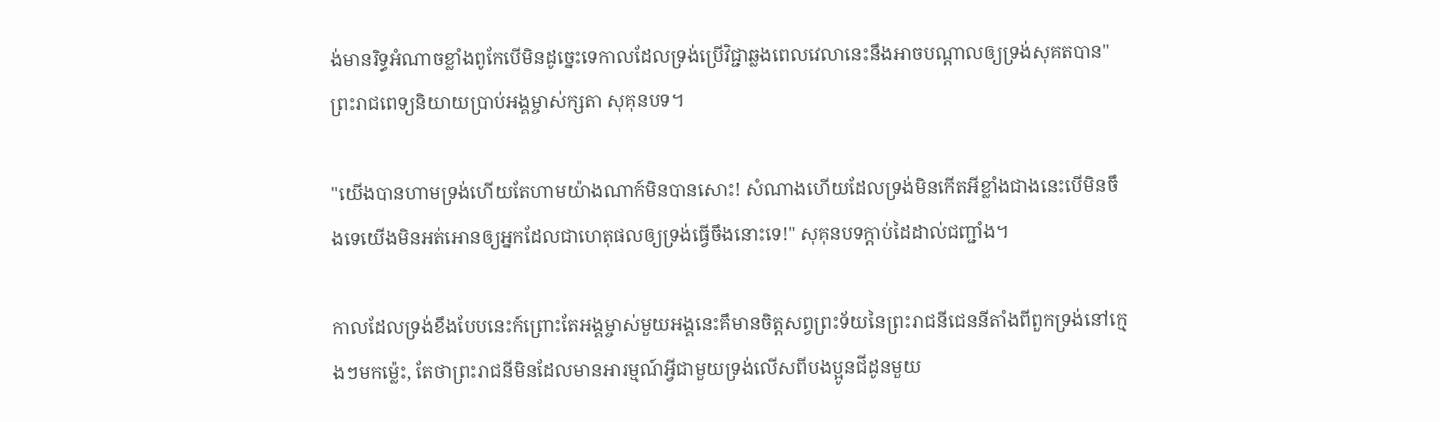ង់មានរិទ្ធអំណាចខ្លាំងពូកែបើមិនដូច្នេះទេកាលដែលទ្រង់ប្រើវិជ្ជាឆ្លងពេលវេលានេះនឹងអាចបណ្តាលឲ្យទ្រង់សុគតបាន" ព្រះរាជពេទ្យនិយាយប្រាប់អង្គម្ចាស់ក្សតា សុគុនបទ។

"យើងបានហាមទ្រង់ហើយតែហាមយ៉ាងណាក៍មិនបានសោះ! សំណាងហើយដែលទ្រង់មិនកើតអីខ្លាំងជាងនេះបើមិនចឹងទេយើងមិនអត់អោនឲ្យអ្នកដែលជាហេតុផលឲ្យទ្រង់ធ្វើចឹងនោះទេ!" សុគុនបទក្តាប់ដៃដាល់ជញ្ជាំង។

កាលដែលទ្រង់ខឹងបែបនេះក៍ព្រោះតែអង្គម្ចាស់មួយអង្គនេះគឹមានចិត្តសព្វព្រះទ័យនៃព្រះរាជនីជេននីតាំងពីពួកទ្រង់នៅក្មេងៗមកម្ល៉េះ, តែថាព្រះរាជនីមិនដែលមានអារម្មណ៍អ្វីជាមួយទ្រង់លើសពីបងប្អូនជីដូនមួយ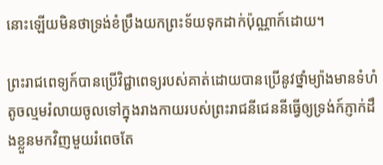នោះឡើយមិនថាទ្រង់ខំប្រឹងយកព្រះទ័យទុកដាក់ប៉ុណ្ណាក៍ដោយ។

ព្រះរាជពេទ្យក៍បានប្រើវិជ្ជាពេទ្យរបស់គាត់ដោយបានប្រើនូវថ្នាំម្យ៉ាងមានទំហំតូចល្មមរំលាយចូលទៅក្នុងរាងកាយរបស់ព្រះរាជនីជេននីធ្វើឲ្យទ្រង់ក៍ភ្ញាក់ដឹងខ្លួនមកវិញមួយរំពេចតែ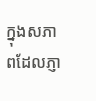ក្នុងសភាពដែលភ្ញា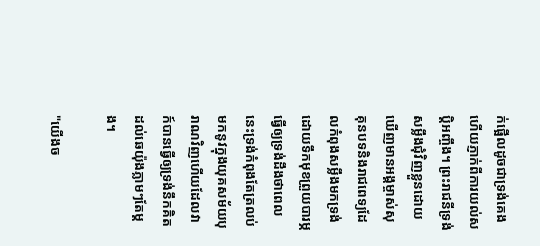ក់ផ្អើលដូចជាទ្រង់គេងហើយភ្ញាក់ពីការយល់សប្តិអញ្ចឹង។ ព្រះរាជនីទ្រង់សម្លឹងជុំវិញខ្លួនដោយឃើញមានអង្គម្ចាស់សុគុនបទនិងរាជពេទ្យដែលកំពុងសម្លឹងមកទ្រង់ដោយទឹកមុខព្រួយបារម្ភធ្វើឲ្យទ្រង់ដឹងថាពេលនេះទ្រង់កំពុងតែត្រលប់មកនូវក្នុងយុគសម័យបុរាណវិញហើយដែលវាក៍បានធ្វើឲ្យទ្រង់នឹកគិតដល់ឆេយ៉ុងភ្លាមៗតែម្តង។

"យើងច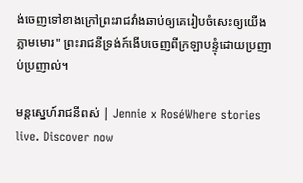ង់ចេញទៅខាងក្រៅព្រះរាជវាំងឆាប់ឲ្យគេរៀបចំសេះឲ្យយើងភ្លាមមោរ" ព្រះរាជនីទ្រង់ក៍ងើបចេញពីក្រឡាបន្ទុំដោយប្រញាប់ប្រញាល់។

មន្តស្នេហ៍រាជនីពស់ | Jennie x RoséWhere stories live. Discover now